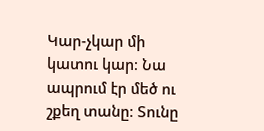Կար-չկար մի կատու կար։ Նա ապրում էր մեծ ու շքեղ տանը։ Տունը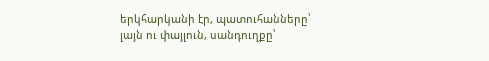երկհարկանի էր, պատուհանները՝ լայն ու փայլուն, սանդուղքը՝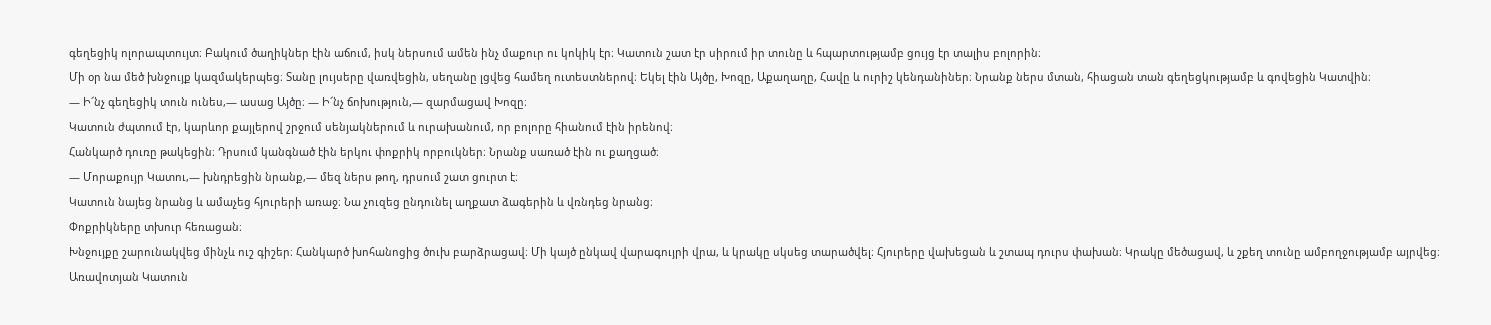գեղեցիկ ոլորապտույտ։ Բակում ծաղիկներ էին աճում, իսկ ներսում ամեն ինչ մաքուր ու կոկիկ էր։ Կատուն շատ էր սիրում իր տունը և հպարտությամբ ցույց էր տալիս բոլորին։
Մի օր նա մեծ խնջույք կազմակերպեց։ Տանը լույսերը վառվեցին, սեղանը լցվեց համեղ ուտեստներով։ Եկել էին Այծը, Խոզը, Աքաղաղը, Հավը և ուրիշ կենդանիներ։ Նրանք ներս մտան, հիացան տան գեղեցկությամբ և գովեցին Կատվին։
— Ի՜նչ գեղեցիկ տուն ունես,— ասաց Այծը։ — Ի՜նչ ճոխություն,— զարմացավ Խոզը։
Կատուն ժպտում էր, կարևոր քայլերով շրջում սենյակներում և ուրախանում, որ բոլորը հիանում էին իրենով։
Հանկարծ դուռը թակեցին։ Դրսում կանգնած էին երկու փոքրիկ որբուկներ։ Նրանք սառած էին ու քաղցած։
— Մորաքույր Կատու,— խնդրեցին նրանք,— մեզ ներս թող, դրսում շատ ցուրտ է։
Կատուն նայեց նրանց և ամաչեց հյուրերի առաջ։ Նա չուզեց ընդունել աղքատ ձագերին և վռնդեց նրանց։
Փոքրիկները տխուր հեռացան։
Խնջույքը շարունակվեց մինչև ուշ գիշեր։ Հանկարծ խոհանոցից ծուխ բարձրացավ։ Մի կայծ ընկավ վարագույրի վրա, և կրակը սկսեց տարածվել։ Հյուրերը վախեցան և շտապ դուրս փախան։ Կրակը մեծացավ, և շքեղ տունը ամբողջությամբ այրվեց։
Առավոտյան Կատուն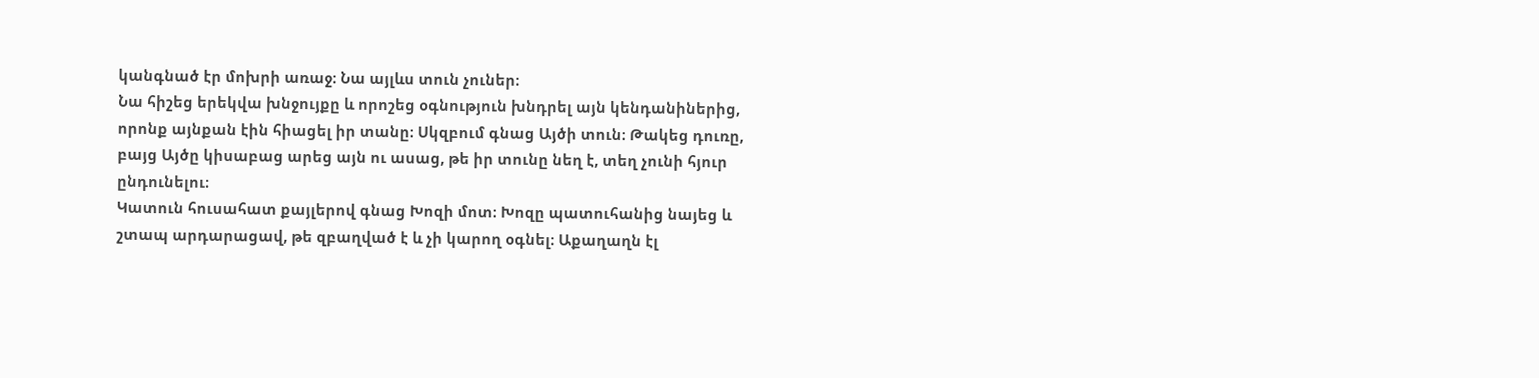կանգնած էր մոխրի առաջ։ Նա այլևս տուն չուներ։
Նա հիշեց երեկվա խնջույքը և որոշեց օգնություն խնդրել այն կենդանիներից, որոնք այնքան էին հիացել իր տանը։ Սկզբում գնաց Այծի տուն։ Թակեց դուռը, բայց Այծը կիսաբաց արեց այն ու ասաց, թե իր տունը նեղ է, տեղ չունի հյուր ընդունելու։
Կատուն հուսահատ քայլերով գնաց Խոզի մոտ։ Խոզը պատուհանից նայեց և շտապ արդարացավ, թե զբաղված է և չի կարող օգնել։ Աքաղաղն էլ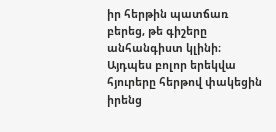իր հերթին պատճառ բերեց, թե գիշերը անհանգիստ կլինի։ Այդպես բոլոր երեկվա հյուրերը հերթով փակեցին իրենց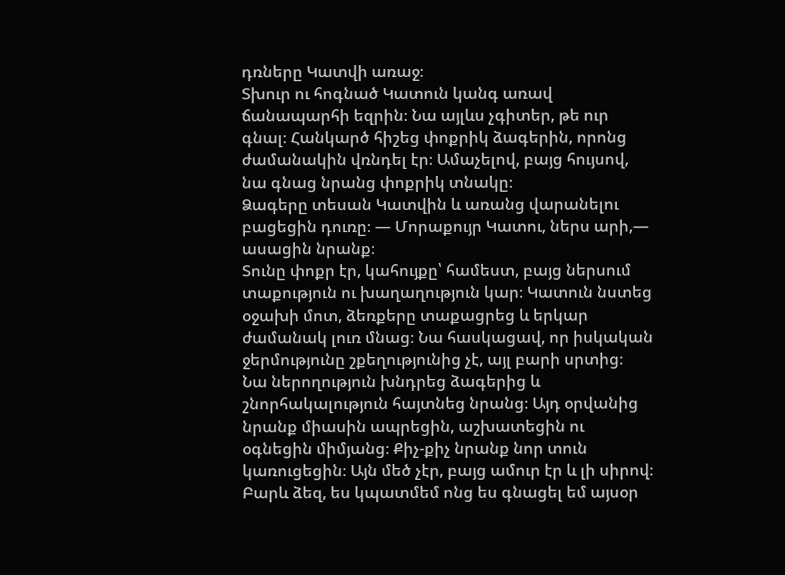դռները Կատվի առաջ։
Տխուր ու հոգնած Կատուն կանգ առավ ճանապարհի եզրին։ Նա այլևս չգիտեր, թե ուր գնալ։ Հանկարծ հիշեց փոքրիկ ձագերին, որոնց ժամանակին վռնդել էր։ Ամաչելով, բայց հույսով, նա գնաց նրանց փոքրիկ տնակը։
Ձագերը տեսան Կատվին և առանց վարանելու բացեցին դուռը։ — Մորաքույր Կատու, ներս արի,— ասացին նրանք։
Տունը փոքր էր, կահույքը՝ համեստ, բայց ներսում տաքություն ու խաղաղություն կար։ Կատուն նստեց օջախի մոտ, ձեռքերը տաքացրեց և երկար ժամանակ լուռ մնաց։ Նա հասկացավ, որ իսկական ջերմությունը շքեղությունից չէ, այլ բարի սրտից։
Նա ներողություն խնդրեց ձագերից և շնորհակալություն հայտնեց նրանց։ Այդ օրվանից նրանք միասին ապրեցին, աշխատեցին ու օգնեցին միմյանց։ Քիչ-քիչ նրանք նոր տուն կառուցեցին։ Այն մեծ չէր, բայց ամուր էր և լի սիրով։
Բարև ձեզ, ես կպատմեմ ոնց ես գնացել եմ այսօր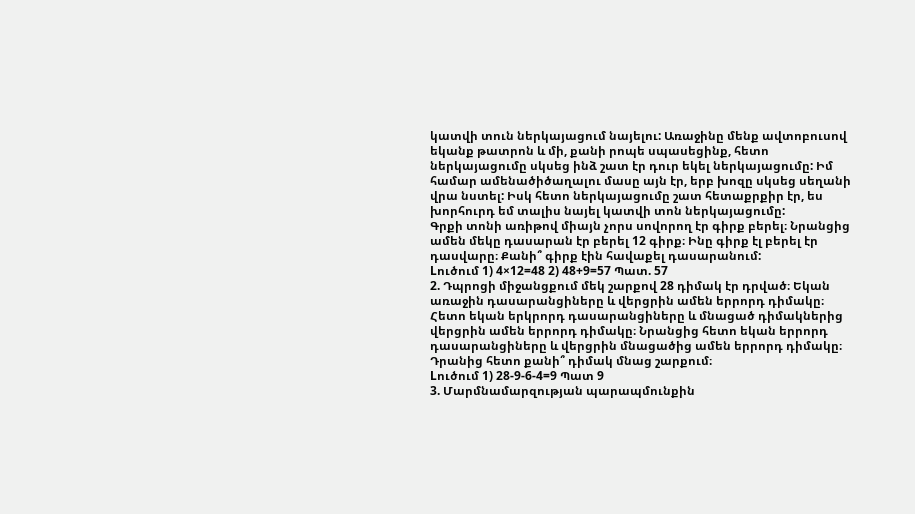կատվի տուն ներկայացում նայելու: Առաջինը մենք ավտոբուսով եկանք թատրոն և մի, քանի րոպե սպասեցինք, հետո ներկայացումը սկսեց ինձ շատ էր դուր եկել ներկայացումը: Իմ համար ամենածիծաղալու մասը այն էր, երբ խոզը սկսեց սեղանի վրա նստել: Իսկ հետո ներկայացումը շատ հետաքրքիր էր, ես խորհուրդ եմ տալիս նայել կատվի տոն ներկայացումը:
Գրքի տոնի առիթով միայն չորս սովորող էր գիրք բերել։ Նրանցից ամեն մեկը դասարան էր բերել 12 գիրք։ Ինը գիրք էլ բերել էր դասվարը։ Քանի՞ գիրք էին հավաքել դասարանում:
Lուծում 1) 4×12=48 2) 48+9=57 Պատ. 57
2. Դպրոցի միջանցքում մեկ շարքով 28 դիմակ էր դրված։ Եկան առաջին դասարանցիները և վերցրին ամեն երրորդ դիմակը։ Հետո եկան երկրորդ դասարանցիները և մնացած դիմակներից վերցրին ամեն երրորդ դիմակը։ Նրանցից հետո եկան երրորդ դասարանցիները և վերցրին մնացածից ամեն երրորդ դիմակը։ Դրանից հետո քանի՞ դիմակ մնաց շարքում։
Lուծում 1) 28-9-6-4=9 Պատ 9
3. Մարմնամարզության պարապմունքին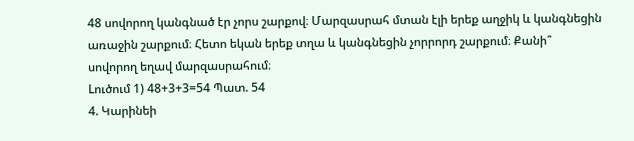48 սովորող կանգնած էր չորս շարքով։ Մարզասրահ մտան էլի երեք աղջիկ և կանգնեցին առաջին շարքում։ Հետո եկան երեք տղա և կանգնեցին չորրորդ շարքում։ Քանի՞ սովորող եղավ մարզասրահում։
Lուծում 1) 48+3+3=54 Պատ. 54
4. Կարինեի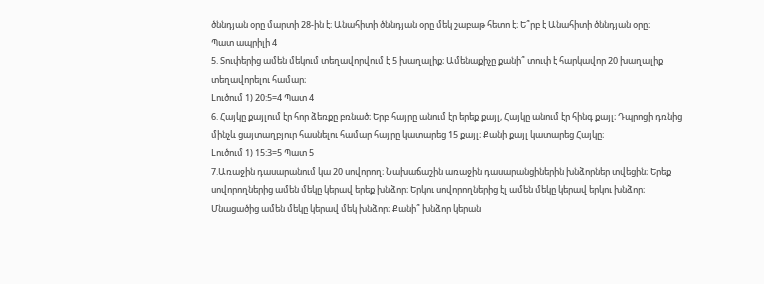ծննդյան օրը մարտի 28-ին է։ Անահիտի ծննդյան օրը մեկ շաբաթ հետո է։ Ե՞րբ է Անահիտի ծննդյան օրը։
Պատ ապրիլի 4
5. Տուփերից ամեն մեկում տեղավորվում է 5 խաղալիք։ Ամենաքիչը քանի՞ տուփ է հարկավոր 20 խաղալիք տեղավորելու համար։
Lուծում 1) 20:5=4 Պատ 4
6. Հայկը քայլում էր հոր ձեռքը բռնած։ Երբ հայրը անում էր երեք քայլ, Հայկը անում էր հինգ քայլ։ Դպրոցի դռնից մինչև ցայտաղբյուր հասնելու համար հայրը կատարեց 15 քայլ։ Քանի քայլ կատարեց Հայկը։
Lուծում 1) 15:3=5 Պատ 5
7.Առաջին դասարանում կա 20 սովորող։ Նախաճաշին առաջին դասարանցիներին խնձորներ տվեցին։ Երեք սովորողներից ամեն մեկը կերավ երեք խնձոր։ Երկու սովորողներից էլ ամեն մեկը կերավ երկու խնձոր։ Մնացածից ամեն մեկը կերավ մեկ խնձոր։ Քանի՞ խնձոր կերան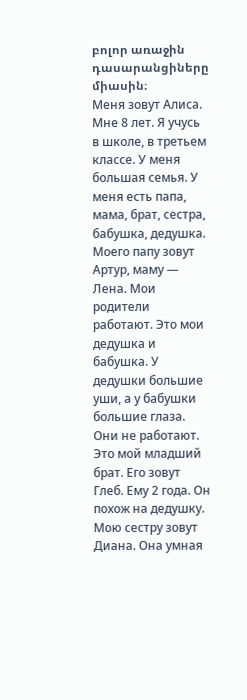բոլոր առաջին դասարանցիները միասին։
Меня зовут Алиса. Мне 8 лет. Я учусь в школе, в третьем классе. У меня большая семья. У меня есть папа, мама, брат, сестра, бабушка, дедушка. Моего папу зовут Артур, маму — Лена. Мои родители работают. Это мои дедушка и бабушка. У дедушки большие уши, а у бабушки большие глаза. Они не работают. Это мой младший брат. Его зовут Глеб. Ему 2 года. Он похож на дедушку. Мою сестру зовут Диана. Она умная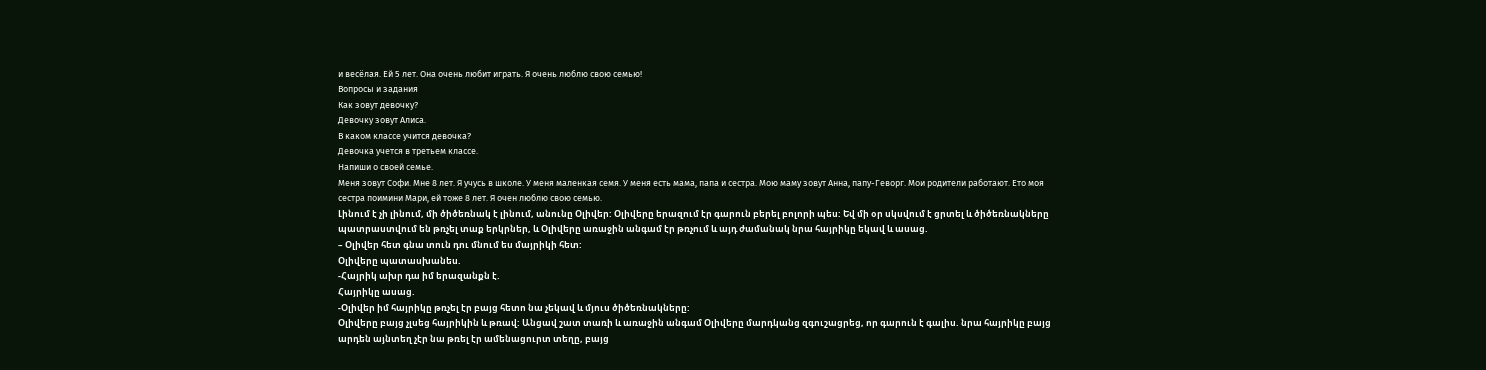и весёлая. Ей 5 лет. Она очень любит играть. Я очень люблю свою семью!
Вопросы и задания
Как зовут девочку?
Девочку зовут Алиса.
В каком классе учится девочка?
Девочка учется в третьем классе.
Напиши о своей семье.
Меня зовут Софи. Мне 8 лет. Я учусь в школе. У меня маленкая семя. У меня есть мама, папа и сестра. Мою маму зовут Анна, папу-Геворг. Мои родители работают. Ето моя сестра поимини Мари, ей тоже 8 лет. Я очен люблю свою семью.
Լինում է չի լինում, մի ծիծեռնակ է լինում, անունը Օլիվեր: Օլիվերը երազում էր գարուն բերել բոլորի պես: Եվ մի օր սկսվում է ցրտել և ծիծեռնակները պատրաստվում են թռչել տաք երկրներ, և Օլիվերը առաջին անգամ էր թռչում և այդ ժամանակ նրա հայրիկը եկավ և ասաց.
– Օլիվեր հետ գնա տուն դու մնում ես մայրիկի հետ:
Օլիվերը պատասխանես.
-Հայրիկ ախր դա իմ երազանքն է.
Հայրիկը ասաց.
-Օլիվեր իմ հայրիկը թռչել էր բայց հետո նա չեկավ և մյուս ծիծեռնակները:
Օլիվերը բայց չլսեց հայրիկին և թռավ: Անցավ շատ տառի և առաջին անգամ Օլիվերը մարդկանց զգուշացրեց, որ գարուն է գալիս. նրա հայրիկը բայց արդեն այնտեղ չէր նա թռել էր ամենացուրտ տեղը, բայց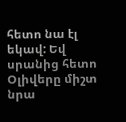հետո նա էլ եկավ: Եվ սրանից հետո Օլիվերը միշտ նրա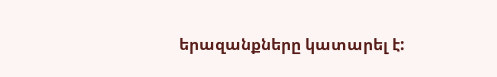երազանքները կատարել է: